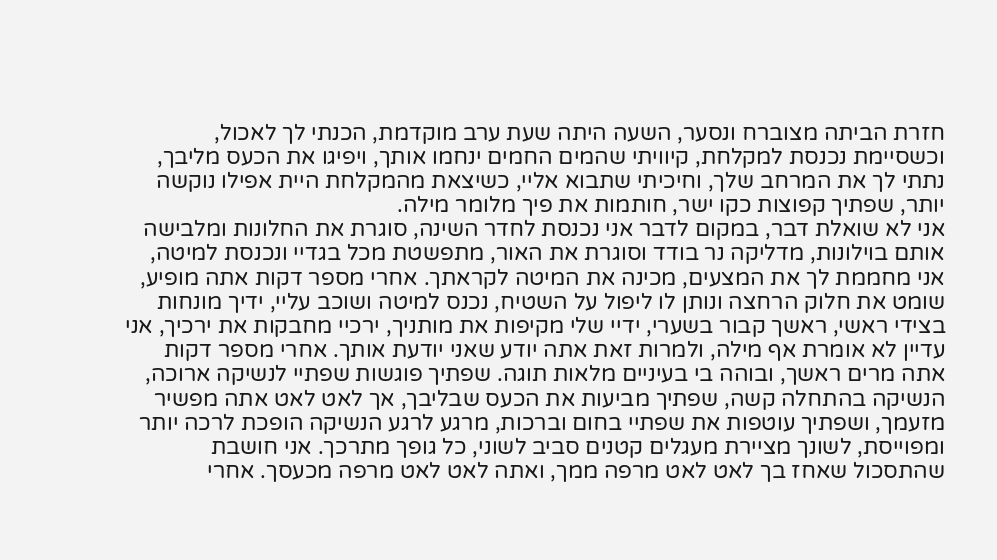חזרת הביתה מצוברח ונסער, השעה היתה שעת ערב מוקדמת, הכנתי לך לאכול, וכשסיימת נכנסת למקלחת, קיוויתי שהמים החמים ינחמו אותך, ויפיגו את הכעס מליבך, נתתי לך את המרחב שלך, וחיכיתי שתבוא אליי, כשיצאת מהמקלחת היית אפילו נוקשה יותר, שפתיך קפוצות כקו ישר, חותמות את פיך מלומר מילה.
אני לא שואלת דבר, במקום לדבר אני נכנסת לחדר השינה, סוגרת את החלונות ומלבישה אותם בוילונות, מדליקה נר בודד וסוגרת את האור, מתפשטת מכל בגדיי ונכנסת למיטה, אני מחממת לך את המצעים, מכינה את המיטה לקראתך. אחרי מספר דקות אתה מופיע, שומט את חלוק הרחצה ונותן לו ליפול על השטיח, נכנס למיטה ושוכב עליי, ידיך מונחות בצידי ראשי, ראשך קבור בשערי, ידיי שלי מקיפות את מותניך, ירכיי מחבקות את ירכיך, אני עדיין לא אומרת אף מילה, ולמרות זאת אתה יודע שאני יודעת אותך. אחרי מספר דקות אתה מרים ראשך, ובוהה בי בעיניים מלאות תוגה. שפתיך פוגשות שפתיי לנשיקה ארוכה, הנשיקה בהתחלה קשה, שפתיך מביעות את הכעס שבליבך, אך לאט לאט אתה מפשיר מזעמך, ושפתיך עוטפות את שפתיי בחום וברכות, מרגע לרגע הנשיקה הופכת לרכה יותר ומפוייסת, לשונך מציירת מעגלים קטנים סביב לשוני, כל גופך מתרכך. אני חושבת שהתסכול שאחז בך לאט לאט מרפה ממך, ואתה לאט לאט מרפה מכעסך. אחרי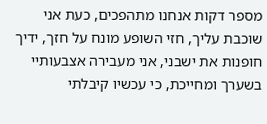מספר דקות אנחנו מתהפכים, כעת אני שוכבת עליך, חזי השופע מונח על חזך, ידיך חופנות את ישבני, אני מעבירה אצבעותיי בשערך ומחייכת, כי עכשיו קיבלתי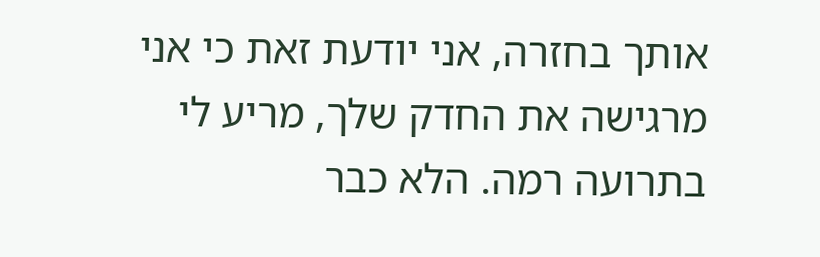אותך בחזרה, אני יודעת זאת כי אני מרגישה את החדק שלך, מריע לי בתרועה רמה. הלא כבר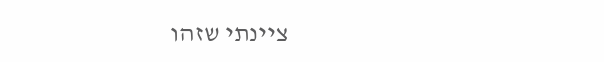ציינתי שזהו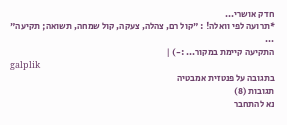חדק אושרי...
*תרועה לפי וואלה! : "קול רם, צהלה, צעקה, קול שמחה, תשואה; תקיעה" ...
התקיעה קיימת במקור... :-) |
galplik
בתגובה על פנטזית אמבטיה
תגובות (8)
נא להתחבר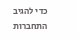כדי להגיב
התחברות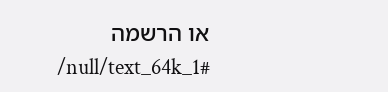או הרשמה
/null/text_64k_1#